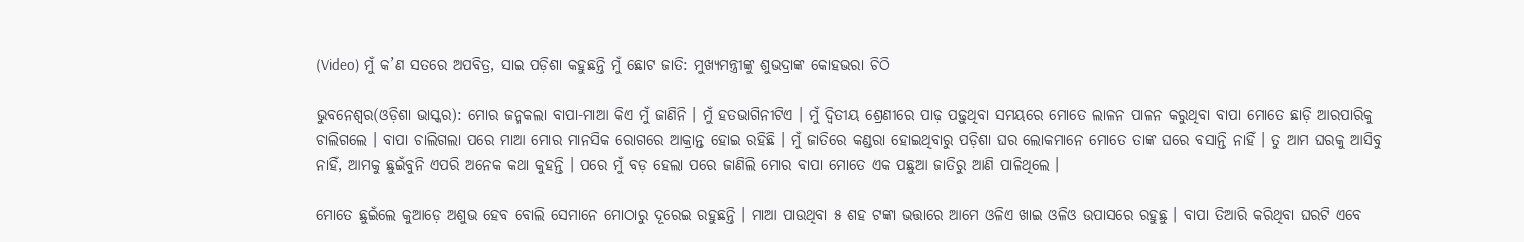(Video) ମୁଁ କ’ଣ ସତରେ ଅପବିତ୍ର, ସାଇ ପଡ଼ିଶା କହୁଛନ୍ତି ମୁଁ ଛୋଟ ଜାତି: ମୁଖ୍ୟମନ୍ତ୍ରୀଙ୍କୁ ଶୁଭଦ୍ରାଙ୍କ କୋହଭରା ଚିଠି

ଭୁବନେଶ୍ୱର(ଓଡ଼ିଶା ଭାସ୍କର): ମୋର ଜନ୍ମକଲା ବାପା-ମାଆ କିଏ ମୁଁ ଜାଣିନି । ମୁଁ ହତଭାଗିନୀଟିଏ । ମୁଁ ଦ୍ୱିତୀୟ ଶ୍ରେଣୀରେ ପାଢ଼ ପଢ଼ୁଥିବା ସମୟରେ ମୋତେ ଲାଳନ ପାଳନ କରୁଥିବା ବାପା ମୋତେ ଛାଡ଼ି ଆରପାରିକୁ ଚାଲିଗଲେ । ବାପା ଚାଲିଗଲା ପରେ ମାଆ ମୋର ମାନସିକ ରୋଗରେ ଆକ୍ରାନ୍ତ ହୋଇ ରହିଛି । ମୁଁ ଜାତିରେ କଣ୍ଡରା ହୋଇଥିବାରୁ ପଡ଼ିଶା ଘର ଲୋକମାନେ ମୋତେ ତାଙ୍କ ଘରେ ବସାନ୍ତି ନାହିଁ । ତୁ ଆମ ଘରକୁ ଆସିବୁ ନାହିଁ, ଆମକୁ ଛୁଇଁବୁନି ଏପରି ଅନେକ କଥା କୁହନ୍ତି । ପରେ ମୁଁ ବଡ଼ ହେଲା ପରେ ଜାଣିଲି ମୋର ବାପା ମୋତେ ଏକ ପଛୁଆ ଜାତିରୁ ଆଣି ପାଳିଥିଲେ ।

ମୋତେ ଛୁଇଁଲେ କୁଆଡ଼େ ଅଶୁଭ ହେବ ବୋଲି ସେମାନେ ମୋଠାରୁ ଦୂରେଇ ରହୁଛନ୍ତି । ମାଆ ପାଉଥିବା ୫ ଶହ ଟଙ୍କା ଭତ୍ତାରେ ଆମେ ଓଳିଏ ଖାଇ ଓଳିଓ ଉପାସରେ ରହୁଛୁ । ବାପା ତିଆରି କରିଥିବା ଘରଟି ଏବେ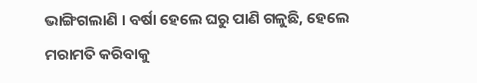ଭାଙ୍ଗିଗଲାଣି । ବର୍ଷା ହେଲେ ଘରୁ ପାଣି ଗଳୁଛି, ହେଲେ ମରାମତି କରିବାକୁ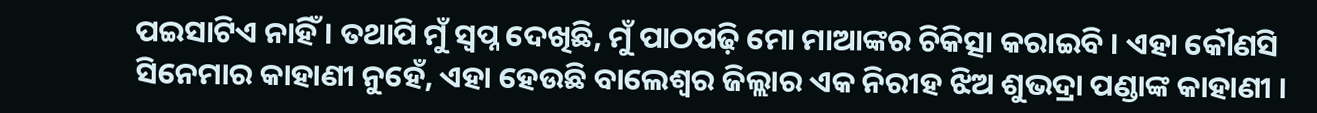ପଇସାଟିଏ ନାହିଁ । ତଥାପି ମୁଁ ସ୍ୱପ୍ନ ଦେଖିଛି, ମୁଁ ପାଠପଢ଼ି ମୋ ମାଆଙ୍କର ଚିକିତ୍ସା କରାଇବି । ଏହା କୌଣସି ସିନେମାର କାହାଣୀ ନୁହେଁ, ଏହା ହେଉଛି ବାଲେଶ୍ୱର ଜିଲ୍ଲାର ଏକ ନିରୀହ ଝିଅ ଶୁଭଦ୍ରା ପଣ୍ଡାଙ୍କ କାହାଣୀ ।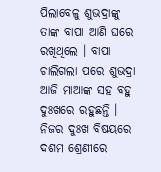ପିଲାବେଳୁ ଶୁଭଦ୍ରାଙ୍କୁ ତାଙ୍କ ବାପା ଆଣି ଘରେ ରଖିଥିଲେ । ବାପା ଚାଲିଗଲା ପରେ ଶୁଭଦ୍ରା ଆଜି ମାଆଙ୍କ ସହ ବହୁ ଦୁଃଖରେ ରହୁଛନ୍ତି । ନିଜର ଦୁଃଖ ବିଷୟରେ ଦଶମ ଶ୍ରେଣୀରେ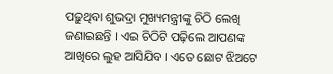ପଢ଼ୁଥିବା ଶୁଭଦ୍ରା ମୁଖ୍ୟମନ୍ତ୍ରୀଙ୍କୁ ଚିଠି ଲେଖି ଜଣାଇଛନ୍ତି । ଏଇ ଚିଠିଟି ପଢ଼ିଲେ ଆପଣଙ୍କ ଆଖିରେ ଲୁହ ଆସିଯିବ । ଏତେ ଛୋଟ ଝିଅଟେ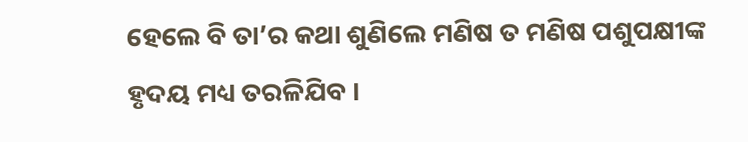ହେଲେ ବି ତା’ର କଥା ଶୁଣିଲେ ମଣିଷ ତ ମଣିଷ ପଶୁପକ୍ଷୀଙ୍କ ହୃଦୟ ମଧ୍ୟ ତରଳିଯିବ ।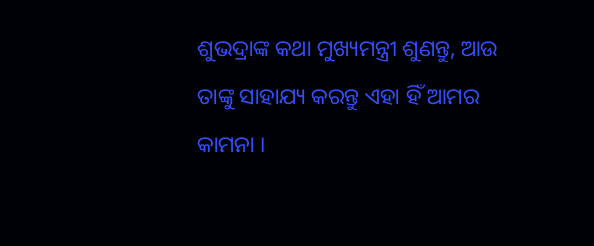ଶୁଭଦ୍ରାଙ୍କ କଥା ମୁଖ୍ୟମନ୍ତ୍ରୀ ଶୁଣନ୍ତୁ, ଆଉ ତାଙ୍କୁ ସାହାଯ୍ୟ କରନ୍ତୁ ଏହା ହିଁ ଆମର କାମନା ।